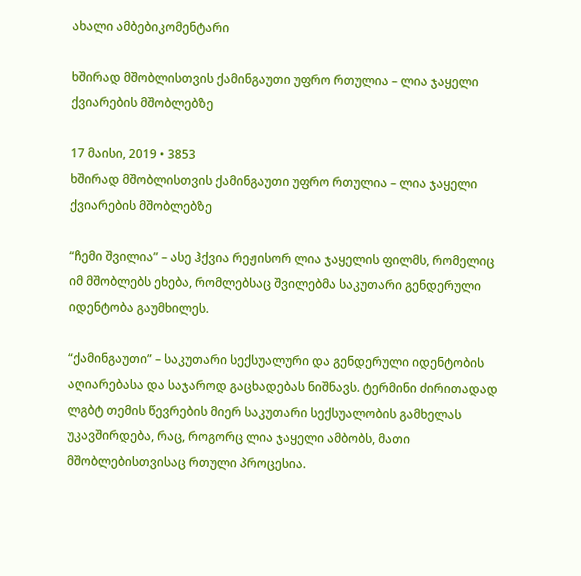ახალი ამბებიკომენტარი

ხშირად მშობლისთვის ქამინგაუთი უფრო რთულია – ლია ჯაყელი ქვიარების მშობლებზე

17 მაისი, 2019 • 3853
ხშირად მშობლისთვის ქამინგაუთი უფრო რთულია – ლია ჯაყელი ქვიარების მშობლებზე

“ჩემი შვილია” – ასე ჰქვია რეჟისორ ლია ჯაყელის ფილმს, რომელიც იმ მშობლებს ეხება, რომლებსაც შვილებმა საკუთარი გენდერული იდენტობა გაუმხილეს.

“ქამინგაუთი” – საკუთარი სექსუალური და გენდერული იდენტობის აღიარებასა და საჯაროდ გაცხადებას ნიშნავს. ტერმინი ძირითადად ლგბტ თემის წევრების მიერ საკუთარი სექსუალობის გამხელას უკავშირდება, რაც, როგორც ლია ჯაყელი ამბობს, მათი მშობლებისთვისაც რთული პროცესია.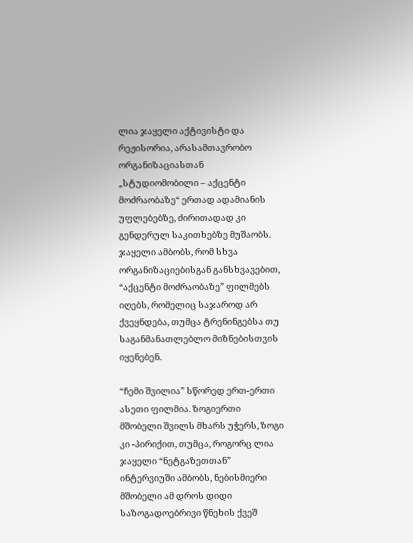ლია ჯაყელი აქტივისტი და რეჟისორია, არასამთავრობო ორგანიზაციასთან „სტუდიომობილი – აქცენტი მოძრაობაზე“ ერთად ადამიანის უფლებებზე, ძირითადად კი გენდერულ საკითხებზე მუშაობს. ჯაყელი ამბობს, რომ სხვა ორგანიზაციებისგან განსხვავებით, “აქცენტი მოძრაობაზე” ფილმებს იღებს, რომელიც საჯაროდ არ ქვეყნდება, თუმცა ტრენინგებსა თუ საგანმანათლებლო მიზნებისთვის იყენებენ.

“ჩემი შვილია” სწორედ ერთ-ერთი ასეთი ფილმია. ზოგიერთი მშობელი შვილს მხარს უჭერს, ზოგი კი -პირიქით, თუმცა, როგორც ლია ჯაყელი “ნეტგაზეთთან” ინტერვიუში ამბობს, ნებისმიერი მშობელი ამ დროს დიდი საზოგადოებრივი წნეხის ქვეშ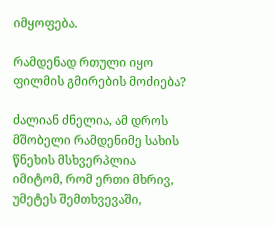იმყოფება.

რამდენად რთული იყო ფილმის გმირების მოძიება?

ძალიან ძნელია, ამ დროს მშობელი რამდენიმე სახის წნეხის მსხვერპლია იმიტომ, რომ ერთი მხრივ, უმეტეს შემთხვევაში,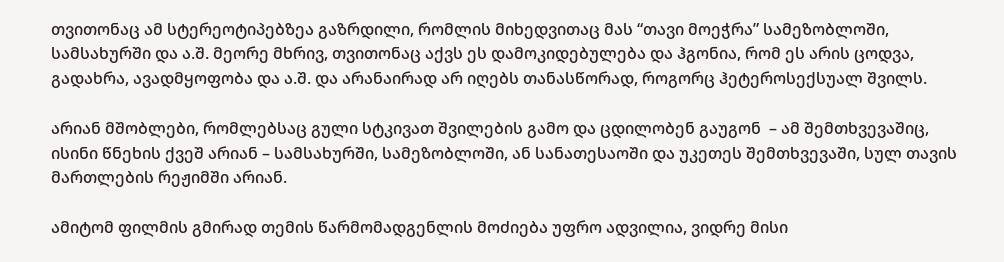თვითონაც ამ სტერეოტიპებზეა გაზრდილი, რომლის მიხედვითაც მას “თავი მოეჭრა” სამეზობლოში, სამსახურში და ა.შ. მეორე მხრივ, თვითონაც აქვს ეს დამოკიდებულება და ჰგონია, რომ ეს არის ცოდვა, გადახრა, ავადმყოფობა და ა.შ. და არანაირად არ იღებს თანასწორად, როგორც ჰეტეროსექსუალ შვილს.

არიან მშობლები, რომლებსაც გული სტკივათ შვილების გამო და ცდილობენ გაუგონ  – ამ შემთხვევაშიც, ისინი წნეხის ქვეშ არიან – სამსახურში, სამეზობლოში, ან სანათესაოში და უკეთეს შემთხვევაში, სულ თავის მართლების რეჟიმში არიან.

ამიტომ ფილმის გმირად თემის წარმომადგენლის მოძიება უფრო ადვილია, ვიდრე მისი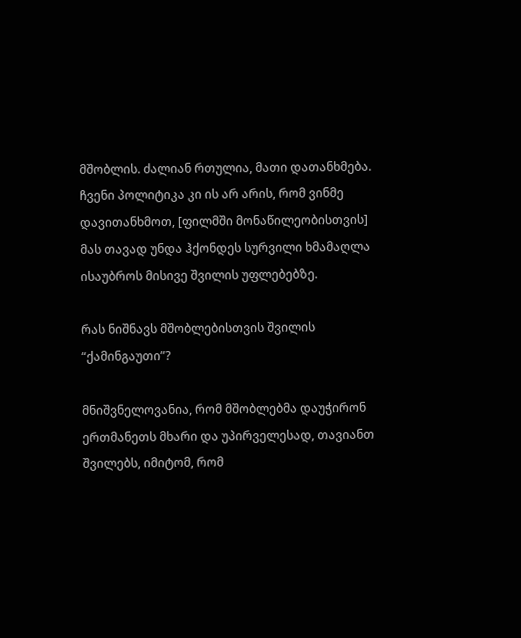მშობლის. ძალიან რთულია, მათი დათანხმება. ჩვენი პოლიტიკა კი ის არ არის, რომ ვინმე დავითანხმოთ, [ფილმში მონაწილეობისთვის] მას თავად უნდა ჰქონდეს სურვილი ხმამაღლა ისაუბროს მისივე შვილის უფლებებზე.

რას ნიშნავს მშობლებისთვის შვილის “ქამინგაუთი”?

მნიშვნელოვანია, რომ მშობლებმა დაუჭირონ ერთმანეთს მხარი და უპირველესად, თავიანთ შვილებს, იმიტომ, რომ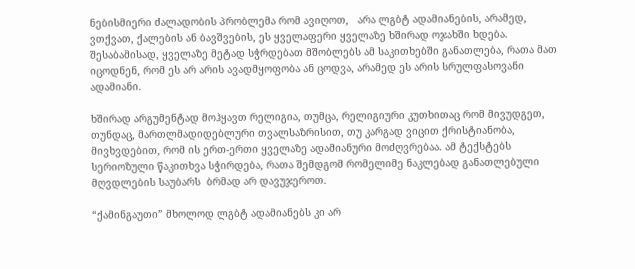ნებისმიერი ძალადობის პრობლემა რომ ავიღოთ,   არა ლგბტ ადამიანების, არამედ, ვთქვათ, ქალების ან ბავშვების, ეს ყველაფერი ყველაზე ხშირად ოჯახში ხდება. შესაბამისად, ყველაზე მეტად სჭრდებათ მშობლებს ამ საკითხებში განათლება, რათა მათ იცოდნენ, რომ ეს არ არის ავადმყოფობა ან ცოდვა, არამედ ეს არის სრულფასოვანი ადამიანი.

ხშირად არგუმენტად მოჰყავთ რელიგია, თუმცა, რელიგიური კუთხითაც რომ მივუდგეთ, თუნდაც, მართლმადიდებლური თვალსაზრისით, თუ კარგად ვიცით ქრისტიანობა, მივხვდებით, რომ ის ერთ-ერთი ყველაზე ადამიანური მოძღვრებაა. ამ ტექსტებს სერიოზული წაკითხვა სჭირდება, რათა შემდგომ რომელიმე ნაკლებად განათლებული მღვდლების საუბარს  ბრმად არ დავუჯეროთ.

“ქამინგაუთი” მხოლოდ ლგბტ ადამიანებს კი არ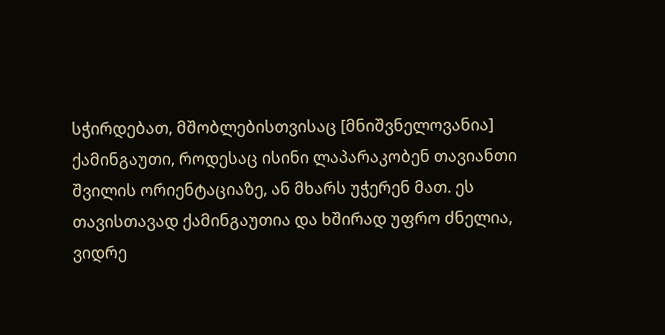სჭირდებათ, მშობლებისთვისაც [მნიშვნელოვანია] ქამინგაუთი, როდესაც ისინი ლაპარაკობენ თავიანთი შვილის ორიენტაციაზე, ან მხარს უჭერენ მათ. ეს თავისთავად ქამინგაუთია და ხშირად უფრო ძნელია, ვიდრე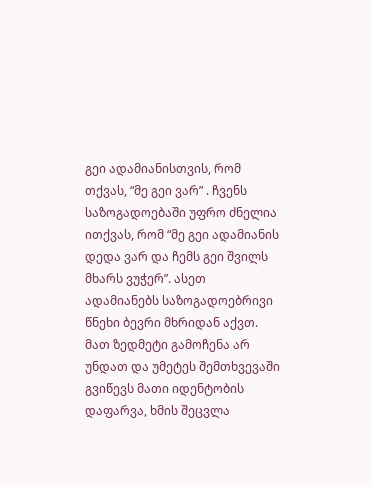გეი ადამიანისთვის, რომ თქვას, “მე გეი ვარ” . ჩვენს საზოგადოებაში უფრო ძნელია ითქვას, რომ “მე გეი ადამიანის დედა ვარ და ჩემს გეი შვილს მხარს ვუჭერ”. ასეთ ადამიანებს საზოგადოებრივი წნეხი ბევრი მხრიდან აქვთ.  მათ ზედმეტი გამოჩენა არ უნდათ და უმეტეს შემთხვევაში გვიწევს მათი იდენტობის დაფარვა, ხმის შეცვლა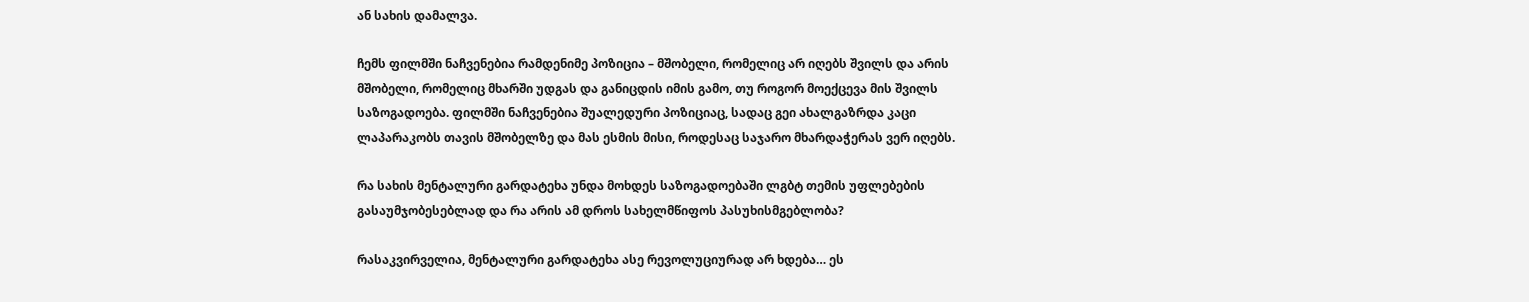ან სახის დამალვა.

ჩემს ფილმში ნაჩვენებია რამდენიმე პოზიცია – მშობელი, რომელიც არ იღებს შვილს და არის მშობელი, რომელიც მხარში უდგას და განიცდის იმის გამო, თუ როგორ მოექცევა მის შვილს საზოგადოება. ფილმში ნაჩვენებია შუალედური პოზიციაც, სადაც გეი ახალგაზრდა კაცი ლაპარაკობს თავის მშობელზე და მას ესმის მისი, როდესაც საჯარო მხარდაჭერას ვერ იღებს.

რა სახის მენტალური გარდატეხა უნდა მოხდეს საზოგადოებაში ლგბტ თემის უფლებების გასაუმჯობესებლად და რა არის ამ დროს სახელმწიფოს პასუხისმგებლობა?

რასაკვირველია, მენტალური გარდატეხა ასე რევოლუციურად არ ხდება… ეს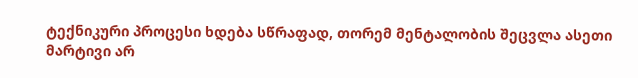ტექნიკური პროცესი ხდება სწრაფად, თორემ მენტალობის შეცვლა ასეთი მარტივი არ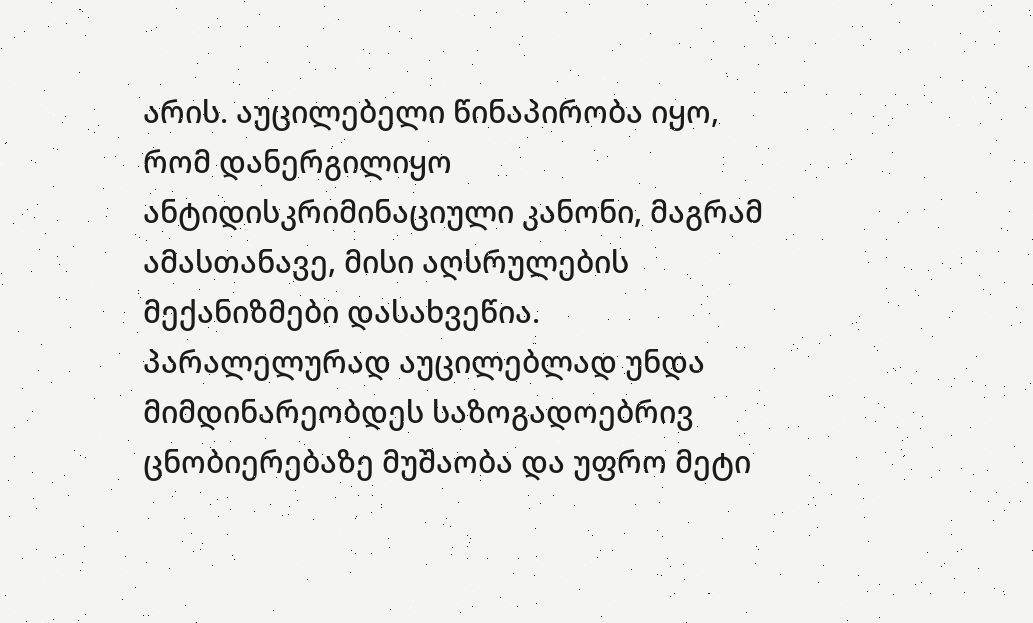არის. აუცილებელი წინაპირობა იყო, რომ დანერგილიყო ანტიდისკრიმინაციული კანონი, მაგრამ ამასთანავე, მისი აღსრულების მექანიზმები დასახვეწია. პარალელურად აუცილებლად უნდა მიმდინარეობდეს საზოგადოებრივ ცნობიერებაზე მუშაობა და უფრო მეტი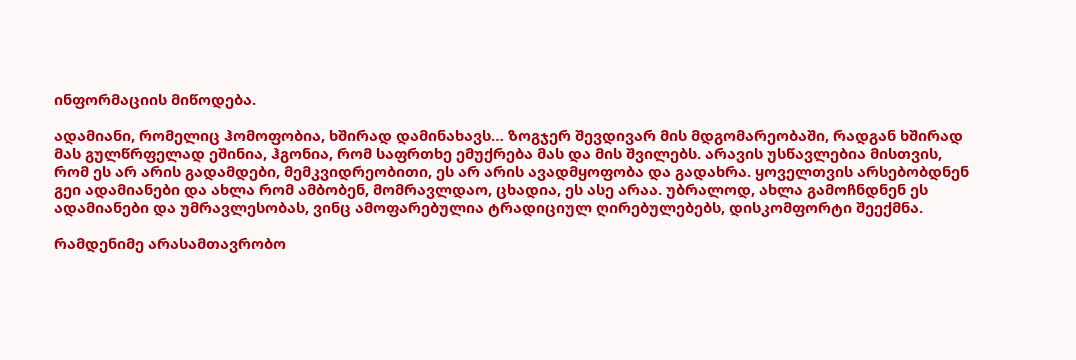ინფორმაციის მიწოდება.

ადამიანი, რომელიც ჰომოფობია, ხშირად დამინახავს… ზოგჯერ შევდივარ მის მდგომარეობაში, რადგან ხშირად მას გულწრფელად ეშინია, ჰგონია, რომ საფრთხე ემუქრება მას და მის შვილებს. არავის უსწავლებია მისთვის, რომ ეს არ არის გადამდები, მემკვიდრეობითი, ეს არ არის ავადმყოფობა და გადახრა. ყოველთვის არსებობდნენ გეი ადამიანები და ახლა რომ ამბობენ, მომრავლდაო, ცხადია, ეს ასე არაა. უბრალოდ, ახლა გამოჩნდნენ ეს ადამიანები და უმრავლესობას, ვინც ამოფარებულია ტრადიციულ ღირებულებებს, დისკომფორტი შეექმნა.

რამდენიმე არასამთავრობო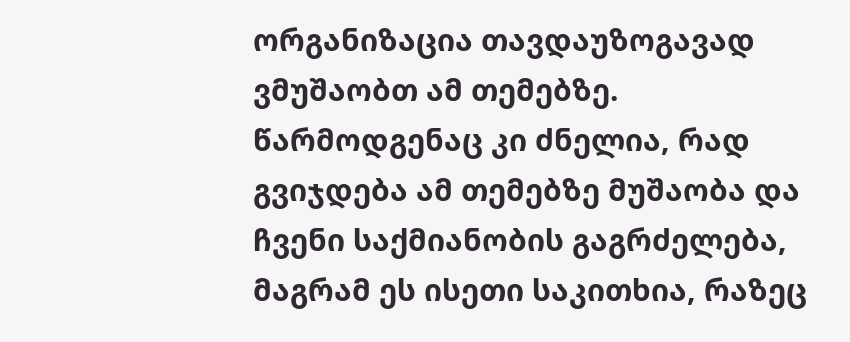ორგანიზაცია თავდაუზოგავად ვმუშაობთ ამ თემებზე. წარმოდგენაც კი ძნელია, რად გვიჯდება ამ თემებზე მუშაობა და ჩვენი საქმიანობის გაგრძელება, მაგრამ ეს ისეთი საკითხია, რაზეც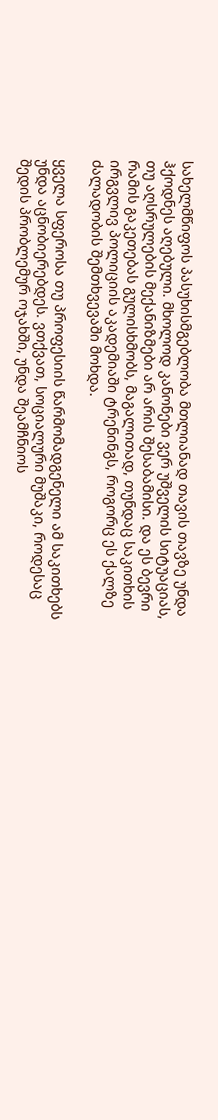სახელმწიფოს პასუხისმგებლობა მთლიანად თავის თავზე უნდა ჰქოდნეს აღებული. მხოლოდ კანონები ვერ უშველის სიტუაციას, თუ აღსრულების მექანიზმები არ არის შესაბამისი. და ეს ბევრი რამის გაკეთებას გულისხმობს, მაგალითად, თუნდაც საკითხის ირგვლივ პოლიციის აკადემიაში ტრენინგს, როგორც ეს ქალზე ძალადობის შემთხვევაში მოხდა.

ყველა სფეროსა თუ პროფესიის წარმომადგენელი ამ საკითხებს უნდა აცნობიერებდეს. ვთქვათ, სოციალური მუშაკი, როდესაც შედის პრობლემურ ოჯახში, უნდა შეამჩნიოს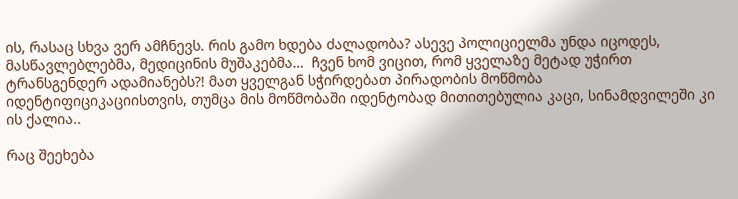ის, რასაც სხვა ვერ ამჩნევს. რის გამო ხდება ძალადობა? ასევე პოლიციელმა უნდა იცოდეს, მასწავლებლებმა, მედიცინის მუშაკებმა…  ჩვენ ხომ ვიცით, რომ ყველაზე მეტად უჭირთ ტრანსგენდერ ადამიანებს?! მათ ყველგან სჭირდებათ პირადობის მოწმობა იდენტიფიციკაციისთვის, თუმცა მის მოწმობაში იდენტობად მითითებულია კაცი, სინამდვილეში კი ის ქალია..

რაც შეეხება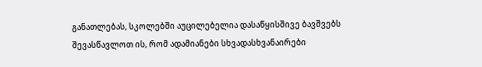განათლებას, სკოლებში აუცილებელია დასაწყისშივე ბავშვებს შევასწავლოთ ის, რომ ადამიანები სხვადასხვანაირები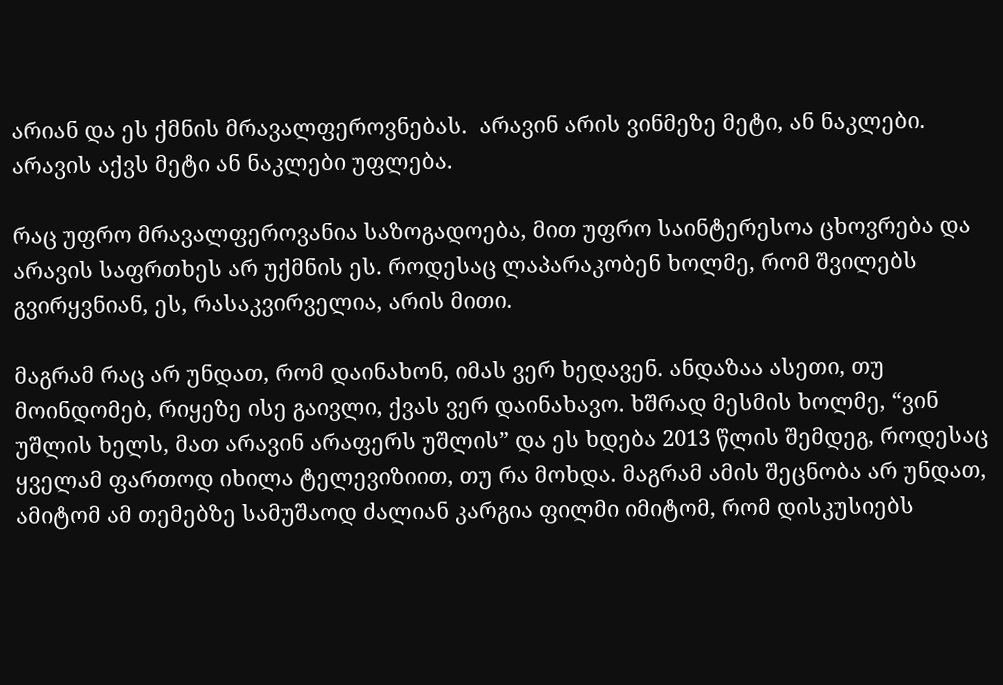არიან და ეს ქმნის მრავალფეროვნებას.  არავინ არის ვინმეზე მეტი, ან ნაკლები.  არავის აქვს მეტი ან ნაკლები უფლება.

რაც უფრო მრავალფეროვანია საზოგადოება, მით უფრო საინტერესოა ცხოვრება და არავის საფრთხეს არ უქმნის ეს. როდესაც ლაპარაკობენ ხოლმე, რომ შვილებს გვირყვნიან, ეს, რასაკვირველია, არის მითი.

მაგრამ რაც არ უნდათ, რომ დაინახონ, იმას ვერ ხედავენ. ანდაზაა ასეთი, თუ მოინდომებ, რიყეზე ისე გაივლი, ქვას ვერ დაინახავო. ხშრად მესმის ხოლმე, “ვინ უშლის ხელს, მათ არავინ არაფერს უშლის” და ეს ხდება 2013 წლის შემდეგ, როდესაც ყველამ ფართოდ იხილა ტელევიზიით, თუ რა მოხდა. მაგრამ ამის შეცნობა არ უნდათ, ამიტომ ამ თემებზე სამუშაოდ ძალიან კარგია ფილმი იმიტომ, რომ დისკუსიებს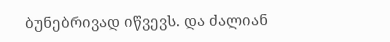ბუნებრივად იწვევს. და ძალიან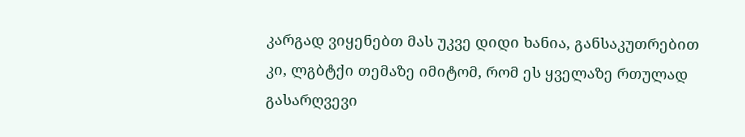კარგად ვიყენებთ მას უკვე დიდი ხანია, განსაკუთრებით კი, ლგბტქი თემაზე იმიტომ, რომ ეს ყველაზე რთულად გასარღვევი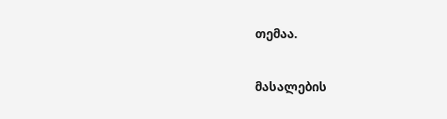თემაა.

მასალების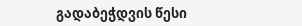გადაბეჭდვის წესი